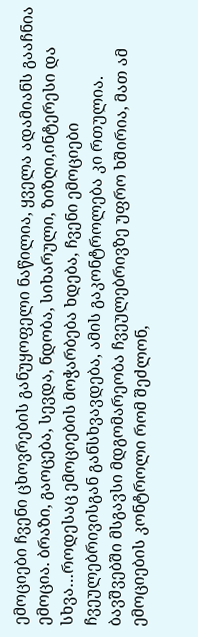ემოციები ჩვენი ცხოვრების განუყოფელი ნაწილია, ყველა ადამიანს გააჩნია ემოცია. ბრაზი, გაოცება, სევდა, ნდობა, სიხარული, ზიზღი,ინტერესი და სხვა…როდესაც ემოციების მოჭარბება ხდება, ჩვენი ემოციები ჩვეულებრივისგან განსხვავდება, ამის გაკონტროლება კი რთულია. ბავშვებში მსგავსი მდგომარეობა ჩვეულებრივზე უფრო ხშირია, მათ ამ ემოციების კონტროლი რომ შეძლონ,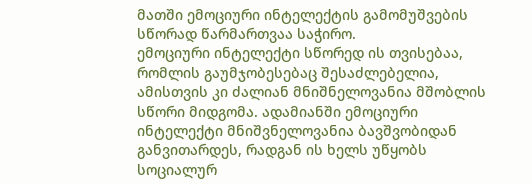მათში ემოციური ინტელექტის გამომუშვების სწორად წარმართვაა საჭირო.
ემოციური ინტელექტი სწორედ ის თვისებაა, რომლის გაუმჯობესებაც შესაძლებელია, ამისთვის კი ძალიან მნიშნელოვანია მშობლის სწორი მიდგომა. ადამიანში ემოციური ინტელექტი მნიშვნელოვანია ბავშვობიდან განვითარდეს, რადგან ის ხელს უწყობს სოციალურ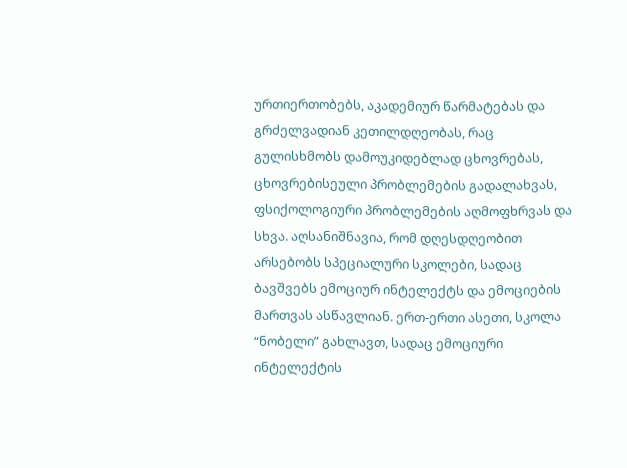ურთიერთობებს, აკადემიურ წარმატებას და გრძელვადიან კეთილდღეობას, რაც გულისხმობს დამოუკიდებლად ცხოვრებას, ცხოვრებისეული პრობლემების გადალახვას, ფსიქოლოგიური პრობლემების აღმოფხრვას და სხვა. აღსანიშნავია, რომ დღესდღეობით არსებობს სპეციალური სკოლები, სადაც ბავშვებს ემოციურ ინტელექტს და ემოციების მართვას ასწავლიან. ერთ-ერთი ასეთი, სკოლა “ნობელი” გახლავთ, სადაც ემოციური ინტელექტის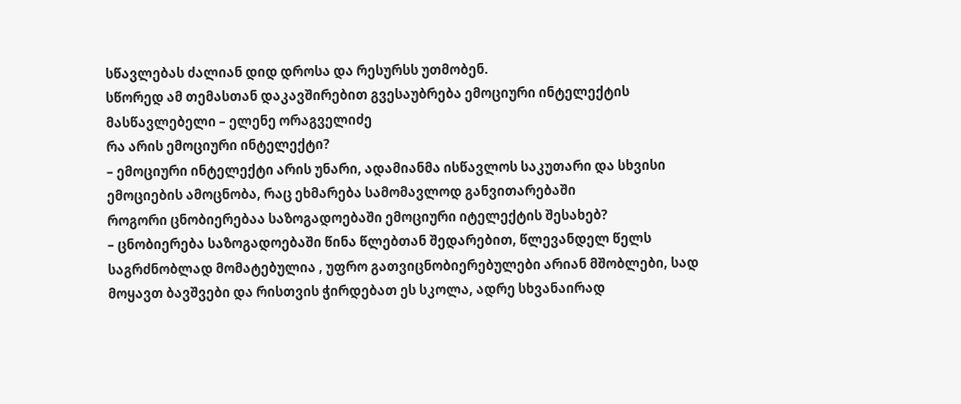სწავლებას ძალიან დიდ დროსა და რესურსს უთმობენ.
სწორედ ამ თემასთან დაკავშირებით გვესაუბრება ემოციური ინტელექტის მასწავლებელი – ელენე ორაგველიძე
რა არის ემოციური ინტელექტი?
– ემოციური ინტელექტი არის უნარი, ადამიანმა ისწავლოს საკუთარი და სხვისი ემოციების ამოცნობა, რაც ეხმარება სამომავლოდ განვითარებაში
როგორი ცნობიერებაა საზოგადოებაში ემოციური იტელექტის შესახებ?
– ცნობიერება საზოგადოებაში წინა წლებთან შედარებით, წლევანდელ წელს საგრძნობლად მომატებულია , უფრო გათვიცნობიერებულები არიან მშობლები, სად მოყავთ ბავშვები და რისთვის ჭირდებათ ეს სკოლა, ადრე სხვანაირად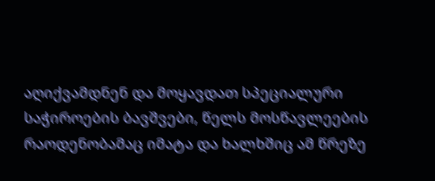აღიქვამდნენ და მოყავდათ სპეციალური საჭიროების ბავშვები, წელს მოსწავლეების რაოდენობამაც იმატა და ხალხშიც ამ წრეზე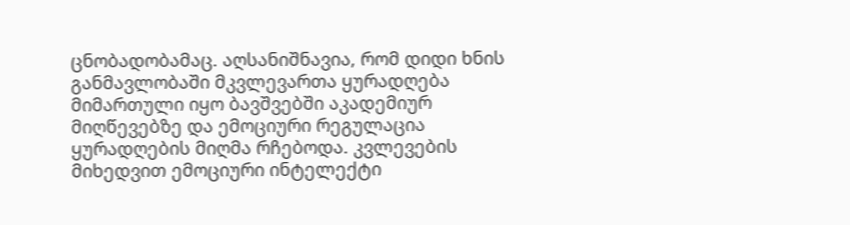ცნობადობამაც. აღსანიშნავია, რომ დიდი ხნის განმავლობაში მკვლევართა ყურადღება მიმართული იყო ბავშვებში აკადემიურ მიღწევებზე და ემოციური რეგულაცია ყურადღების მიღმა რჩებოდა. კვლევების მიხედვით ემოციური ინტელექტი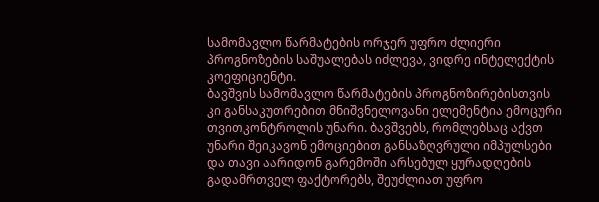სამომავლო წარმატების ორჯერ უფრო ძლიერი პროგნოზების საშუალებას იძლევა, ვიდრე ინტელექტის კოეფიციენტი.
ბავშვის სამომავლო წარმატების პროგნოზირებისთვის კი განსაკუთრებით მნიშვნელოვანი ელემენტია ემოცური თვითკონტროლის უნარი. ბავშვებს, რომლებსაც აქვთ უნარი შეიკავონ ემოციებით განსაზღვრული იმპულსები და თავი აარიდონ გარემოში არსებულ ყურადღების გადამრთველ ფაქტორებს, შეუძლიათ უფრო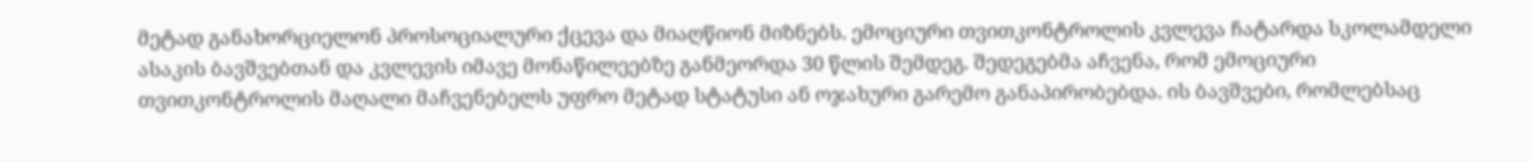მეტად განახორციელონ პროსოციალური ქცევა და მიაღწიონ მიზნებს. ემოციური თვითკონტროლის კვლევა ჩატარდა სკოლამდელი ასაკის ბავშვებთან და კვლევის იმავე მონაწილეებზე განმეორდა 30 წლის შემდეგ. შედეგებმა აჩვენა, რომ ემოციური თვითკონტროლის მაღალი მაჩვენებელს უფრო მეტად სტატუსი ან ოჯახური გარემო განაპირობებდა. ის ბავშვები, რომლებსაც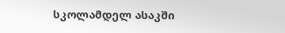სკოლამდელ ასაკში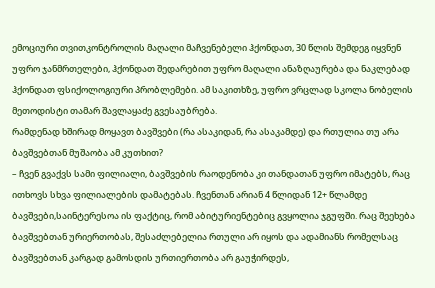ემოციური თვითკონტროლის მაღალი მაჩვენებელი ჰქონდათ, 30 წლის შემდეგ იყვნენ უფრო ჯანმრთელები, ჰქონდათ შედარებით უფრო მაღალი ანაზღაურება და ნაკლებად ჰქონდათ ფსიქოლოგიური პრობლემები. ამ საკითხზე, უფრო ვრცლად სკოლა ნობელის მეთოდისტი თამარ შავლაყაძე გვესაუბრება.
რამდენად ხშირად მოყავთ ბავშვები (რა ასაკიდან, რა ასაკამდე) და რთულია თუ არა ბავშვებთან მუშაობა ამ კუთხით?
– ჩვენ გვაქვს სამი ფილიალი, ბავშვების რაოდენობა კი თანდათან უფრო იმატებს, რაც ითხოვს სხვა ფილიალების დამატებას. ჩვენთან არიან 4 წლიდან 12+ წლამდე ბავშვები,საინტერესოა ის ფაქტიც, რომ აბიტურიენტებიც გვყოლია ჯგუფში. რაც შეეხება ბავშვებთან ურიერთობას, შესაძლებელია რთული არ იყოს და ადამიანს რომელსაც ბავშვებთან კარგად გამოსდის ურთიერთობა არ გაუჭირდეს,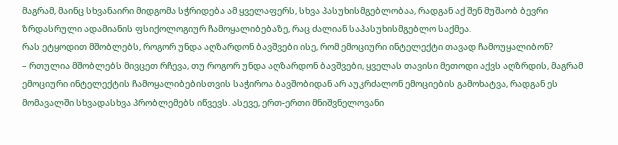მაგრამ, მაინც სხვანაირი მიდგომა სჭრიდება ამ ყველაფერს, სხვა პასუხისმგებლობაა, რადგან აქ შენ მუშაობ ბევრი ზრდასრული ადამიანის ფსიქოლოგიურ ჩამოყალიბებაზე, რაც ძალიან საპასუხისმგებლო საქმეა.
რას ეტყოდით მშობლებს, როგორ უნდა აღზარდონ ბავშვები ისე, რომ ემოციური ინტელექტი თავად ჩამოუყალიბონ?
– რთულია მშობლებს მივცეთ რჩევა, თუ როგორ უნდა აღზარდონ ბავშვები, ყველას თავისი მეთოდი აქვს აღზრდის, მაგრამ ემოციური ინტელექტის ჩამოყალიბებისთვის საჭიროა ბავშობიდან არ აუკრძალონ ემოციების გამოხატვა, რადგან ეს მომავალში სხვადასხვა პრობლემებს იწვევს. ასევე, ერთ-ერთი მნიშვნელოვანი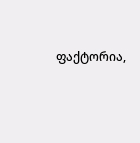ფაქტორია,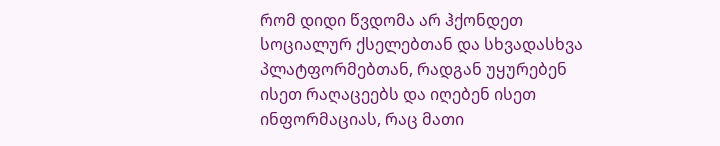რომ დიდი წვდომა არ ჰქონდეთ სოციალურ ქსელებთან და სხვადასხვა პლატფორმებთან, რადგან უყურებენ ისეთ რაღაცეებს და იღებენ ისეთ ინფორმაციას, რაც მათი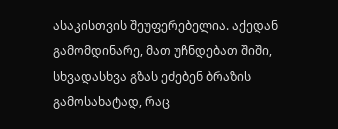ასაკისთვის შეუფერებელია. აქედან გამომდინარე, მათ უჩნდებათ შიში, სხვადასხვა გზას ეძებენ ბრაზის გამოსახატად, რაც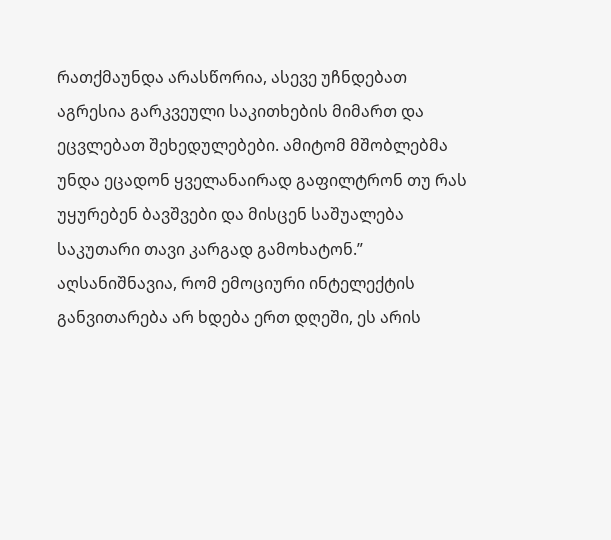რათქმაუნდა არასწორია, ასევე უჩნდებათ აგრესია გარკვეული საკითხების მიმართ და ეცვლებათ შეხედულებები. ამიტომ მშობლებმა უნდა ეცადონ ყველანაირად გაფილტრონ თუ რას უყურებენ ბავშვები და მისცენ საშუალება საკუთარი თავი კარგად გამოხატონ.”
აღსანიშნავია, რომ ემოციური ინტელექტის განვითარება არ ხდება ერთ დღეში, ეს არის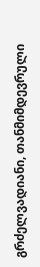გრძელვადიანი, თანმიმდევრული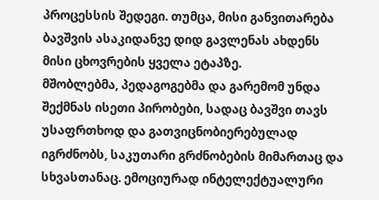პროცესსის შედეგი. თუმცა, მისი განვითარება ბავშვის ასაკიდანვე დიდ გავლენას ახდენს მისი ცხოვრების ყველა ეტაპზე.
მშობლებმა, პედაგოგებმა და გარემომ უნდა შექმნას ისეთი პირობები, სადაც ბავშვი თავს უსაფრთხოდ და გათვიცნობიერებულად იგრძნობს, საკუთარი გრძნობების მიმართაც და სხვასთანაც. ემოციურად ინტელექტუალური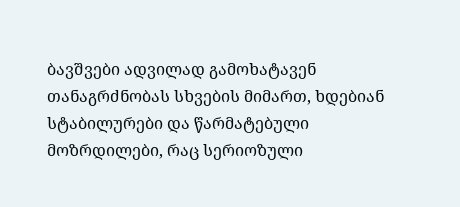ბავშვები ადვილად გამოხატავენ თანაგრძნობას სხვების მიმართ, ხდებიან სტაბილურები და წარმატებული მოზრდილები, რაც სერიოზული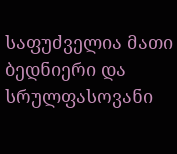საფუძველია მათი ბედნიერი და სრულფასოვანი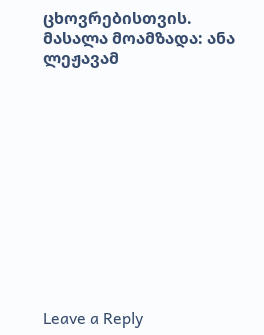ცხოვრებისთვის.
მასალა მოამზადა: ანა ლეჟავამ












Leave a Reply